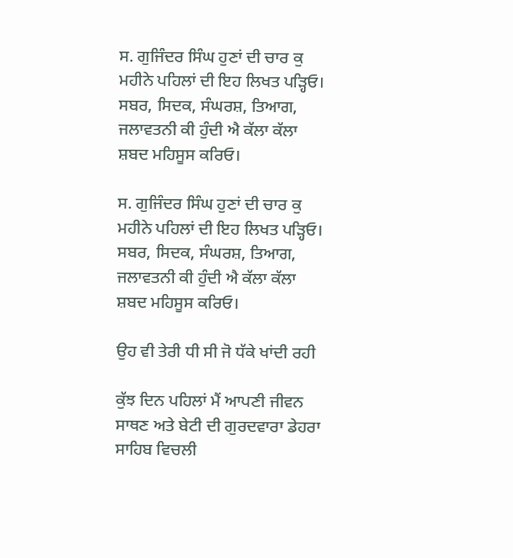ਸ. ਗੁਜਿੰਦਰ ਸਿੰਘ ਹੁਣਾਂ ਦੀ ਚਾਰ ਕੁ ਮਹੀਨੇ ਪਹਿਲਾਂ ਦੀ ਇਹ ਲਿਖਤ ਪੜ੍ਹਿਓ। ਸਬਰ, ਸਿਦਕ, ਸੰਘਰਸ਼, ਤਿਆਗ, ਜਲਾਵਤਨੀ ਕੀ ਹੁੰਦੀ ਐ ਕੱਲਾ ਕੱਲਾ ਸ਼ਬਦ ਮਹਿਸੂਸ ਕਰਿਓ।

ਸ. ਗੁਜਿੰਦਰ ਸਿੰਘ ਹੁਣਾਂ ਦੀ ਚਾਰ ਕੁ ਮਹੀਨੇ ਪਹਿਲਾਂ ਦੀ ਇਹ ਲਿਖਤ ਪੜ੍ਹਿਓ। ਸਬਰ, ਸਿਦਕ, ਸੰਘਰਸ਼, ਤਿਆਗ, ਜਲਾਵਤਨੀ ਕੀ ਹੁੰਦੀ ਐ ਕੱਲਾ ਕੱਲਾ  ਸ਼ਬਦ ਮਹਿਸੂਸ ਕਰਿਓ।

ਉਹ ਵੀ ਤੇਰੀ ਧੀ ਸੀ ਜੋ ਧੱਕੇ ਖਾਂਦੀ ਰਹੀ

ਕੁੱਝ ਦਿਨ ਪਹਿਲਾਂ ਮੈਂ ਆਪਣੀ ਜੀਵਨ ਸਾਥਣ ਅਤੇ ਬੇਟੀ ਦੀ ਗੁਰਦਵਾਰਾ ਡੇਹਰਾ ਸਾਹਿਬ ਵਿਚਲੀ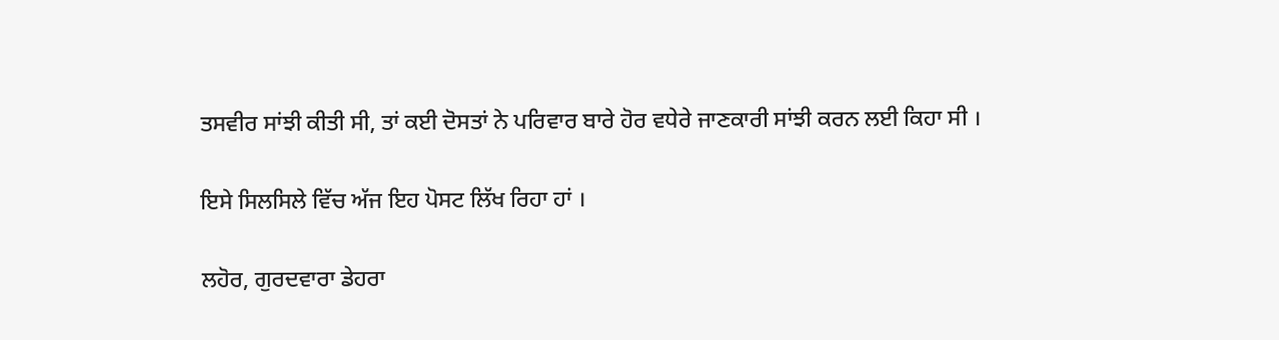ਤਸਵੀਰ ਸਾਂਝੀ ਕੀਤੀ ਸੀ, ਤਾਂ ਕਈ ਦੋਸਤਾਂ ਨੇ ਪਰਿਵਾਰ ਬਾਰੇ ਹੋਰ ਵਧੇਰੇ ਜਾਣਕਾਰੀ ਸਾਂਝੀ ਕਰਨ ਲਈ ਕਿਹਾ ਸੀ ।

ਇਸੇ ਸਿਲਸਿਲੇ ਵਿੱਚ ਅੱਜ ਇਹ ਪੋਸਟ ਲਿੱਖ ਰਿਹਾ ਹਾਂ ।

ਲਹੋਰ, ਗੁਰਦਵਾਰਾ ਡੇਹਰਾ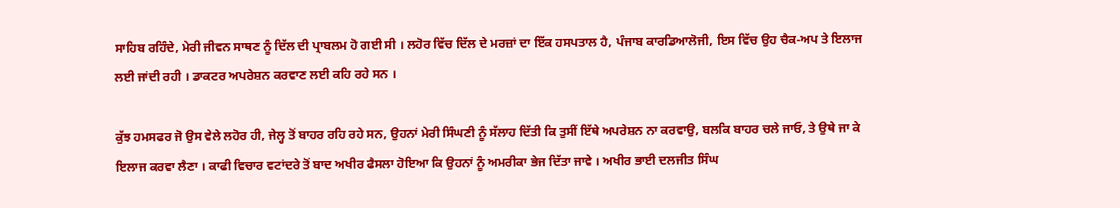ਸਾਹਿਬ ਰਹਿੰਦੇ, ਮੇਰੀ ਜੀਵਨ ਸਾਥਣ ਨੂੰ ਦਿੱਲ ਦੀ ਪ੍ਰਾਬਲਮ ਹੋ ਗਈ ਸੀ । ਲਹੋਰ ਵਿੱਚ ਦਿੱਲ ਦੇ ਮਰਜ਼ਾਂ ਦਾ ਇੱਕ ਹਸਪਤਾਲ ਹੈ, ਪੰਜਾਬ ਕਾਰਡਿਆਲੋਜੀ, ਇਸ ਵਿੱਚ ਉਹ ਚੈਕ-ਅਪ ਤੇ ਇਲਾਜ ਲਈ ਜਾਂਦੀ ਰਹੀ । ਡਾਕਟਰ ਅਪਰੇਸ਼ਨ ਕਰਵਾਣ ਲਈ ਕਹਿ ਰਹੇ ਸਨ ।

ਕੁੱਝ ਹਮਸਫਰ ਜੋ ਉਸ ਵੇਲੇ ਲਹੋਰ ਹੀ, ਜੇਲ੍ਹ ਤੋਂ ਬਾਹਰ ਰਹਿ ਰਹੇ ਸਨ, ਉਹਨਾਂ ਮੇਰੀ ਸਿੰਘਣੀ ਨੂੰ ਸੱਲਾਹ ਦਿੱਤੀ ਕਿ ਤੁਸੀਂ ਇੱਥੇ ਅਪਰੇਸ਼ਨ ਨਾ ਕਰਵਾਉ, ਬਲਕਿ ਬਾਹਰ ਚਲੇ ਜਾਓ, ਤੇ ਉਥੇ ਜਾ ਕੇ ਇਲਾਜ ਕਰਵਾ ਲੈਣਾ । ਕਾਫੀ ਵਿਚਾਰ ਵਟਾਂਦਰੇ ਤੋਂ ਬਾਦ ਅਖੀਰ ਫੈਸਲਾ ਹੋਇਆ ਕਿ ਉਹਨਾਂ ਨੂੰ ਅਮਰੀਕਾ ਭੇਜ ਦਿੱਤਾ ਜਾਵੇ । ਅਖੀਰ ਭਾਈ ਦਲਜੀਤ ਸਿੰਘ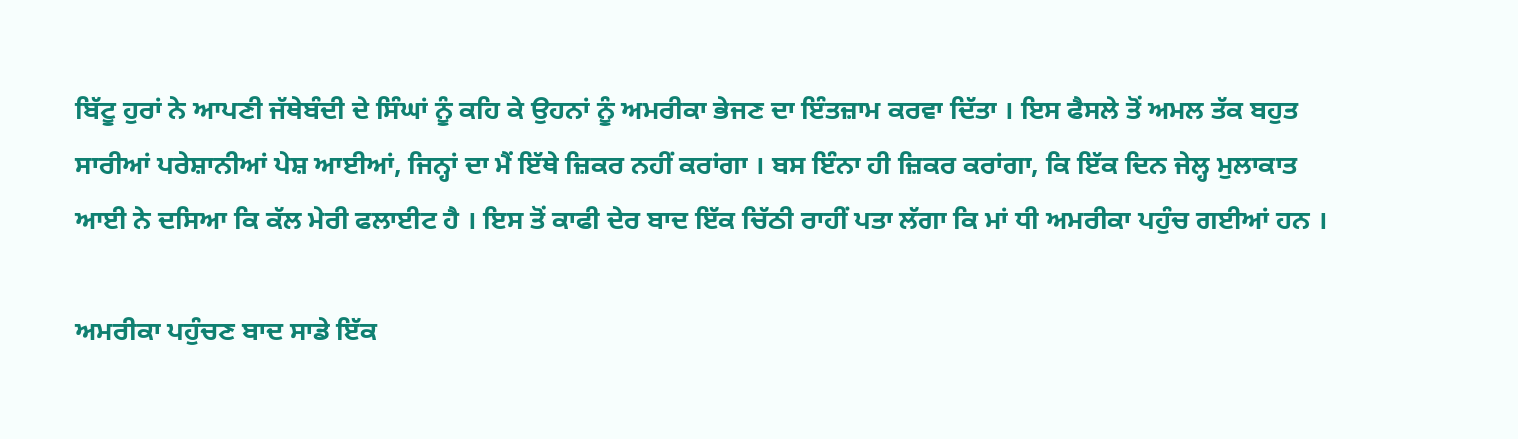ਬਿੱਟੂ ਹੁਰਾਂ ਨੇ ਆਪਣੀ ਜੱਥੇਬੰਦੀ ਦੇ ਸਿੰਘਾਂ ਨੂੰ ਕਹਿ ਕੇ ਉਹਨਾਂ ਨੂੰ ਅਮਰੀਕਾ ਭੇਜਣ ਦਾ ਇੰਤਜ਼ਾਮ ਕਰਵਾ ਦਿੱਤਾ । ਇਸ ਫੈਸਲੇ ਤੋਂ ਅਮਲ ਤੱਕ ਬਹੁਤ ਸਾਰੀਆਂ ਪਰੇਸ਼ਾਨੀਆਂ ਪੇਸ਼ ਆਈਆਂ, ਜਿਨ੍ਹਾਂ ਦਾ ਮੈਂ ਇੱਥੇ ਜ਼ਿਕਰ ਨਹੀਂ ਕਰਾਂਗਾ । ਬਸ ਇੰਨਾ ਹੀ ਜ਼ਿਕਰ ਕਰਾਂਗਾ, ਕਿ ਇੱਕ ਦਿਨ ਜੇਲ੍ਹ ਮੁਲਾਕਾਤ ਆਈ ਨੇ ਦਸਿਆ ਕਿ ਕੱਲ ਮੇਰੀ ਫਲਾਈਟ ਹੈ । ਇਸ ਤੋਂ ਕਾਫੀ ਦੇਰ ਬਾਦ ਇੱਕ ਚਿੱਠੀ ਰਾਹੀਂ ਪਤਾ ਲੱਗਾ ਕਿ ਮਾਂ ਧੀ ਅਮਰੀਕਾ ਪਹੁੰਚ ਗਈਆਂ ਹਨ ।

ਅਮਰੀਕਾ ਪਹੁੰਚਣ ਬਾਦ ਸਾਡੇ ਇੱਕ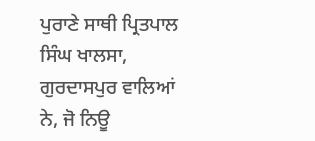ਪੁਰਾਣੇ ਸਾਥੀ ਪ੍ਰਿਤਪਾਲ ਸਿੰਘ ਖਾਲਸਾ, ਗੁਰਦਾਸਪੁਰ ਵਾਲਿਆਂ ਨੇ, ਜੋ ਨਿਊ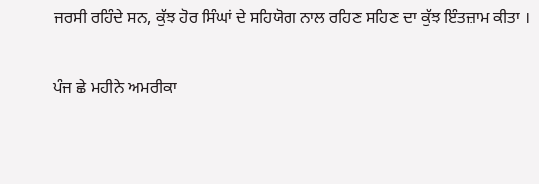ਜਰਸੀ ਰਹਿੰਦੇ ਸਨ, ਕੁੱਝ ਹੋਰ ਸਿੰਘਾਂ ਦੇ ਸਹਿਯੋਗ ਨਾਲ ਰਹਿਣ ਸਹਿਣ ਦਾ ਕੁੱਝ ਇੰਤਜ਼ਾਮ ਕੀਤਾ ।

ਪੰਜ ਛੇ ਮਹੀਨੇ ਅਮਰੀਕਾ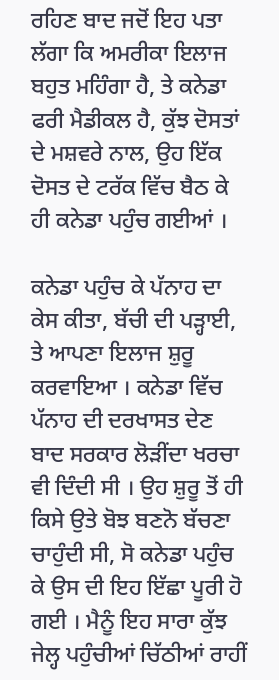ਰਹਿਣ ਬਾਦ ਜਦੋਂ ਇਹ ਪਤਾ ਲੱਗਾ ਕਿ ਅਮਰੀਕਾ ਇਲਾਜ ਬਹੁਤ ਮਹਿੰਗਾ ਹੈ, ਤੇ ਕਨੇਡਾ ਫਰੀ ਮੈਡੀਕਲ ਹੈ, ਕੁੱਝ ਦੋਸਤਾਂ ਦੇ ਮਸ਼ਵਰੇ ਨਾਲ, ਉਹ ਇੱਕ ਦੋਸਤ ਦੇ ਟਰੱਕ ਵਿੱਚ ਬੈਠ ਕੇ ਹੀ ਕਨੇਡਾ ਪਹੁੰਚ ਗਈਆਂ ।

ਕਨੇਡਾ ਪਹੁੰਚ ਕੇ ਪੱਨਾਹ ਦਾ ਕੇਸ ਕੀਤਾ, ਬੱਚੀ ਦੀ ਪੜ੍ਹਾਈ, ਤੇ ਆਪਣਾ ਇਲਾਜ ਸ਼ੁਰੂ ਕਰਵਾਇਆ । ਕਨੇਡਾ ਵਿੱਚ ਪੱਨਾਹ ਦੀ ਦਰਖਾਸਤ ਦੇਣ ਬਾਦ ਸਰਕਾਰ ਲੋੜੀਂਦਾ ਖਰਚਾ ਵੀ ਦਿੰਦੀ ਸੀ । ਉਹ ਸ਼ੁਰੂ ਤੋਂ ਹੀ ਕਿਸੇ ਉਤੇ ਬੋਝ ਬਣਨੋ ਬੱਚਣਾ ਚਾਹੁੰਦੀ ਸੀ, ਸੋ ਕਨੇਡਾ ਪਹੁੰਚ ਕੇ ਉਸ ਦੀ ਇਹ ਇੱਛਾ ਪੂਰੀ ਹੋ ਗਈ । ਮੈਨੂੰ ਇਹ ਸਾਰਾ ਕੁੱਝ ਜੇਲ੍ਹ ਪਹੁੰਚੀਆਂ ਚਿੱਠੀਆਂ ਰਾਹੀਂ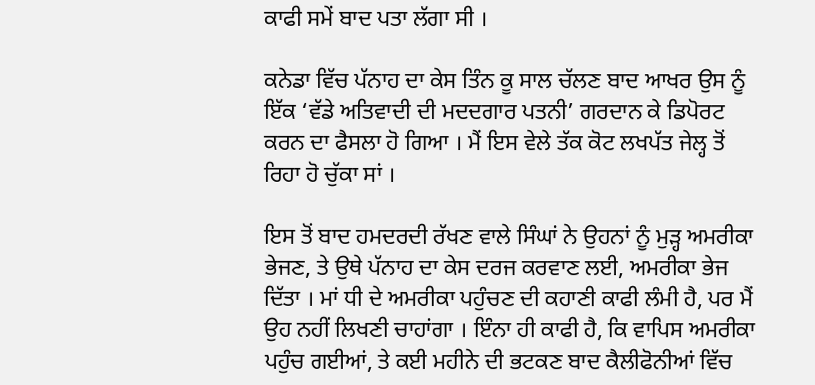ਕਾਫੀ ਸਮੇਂ ਬਾਦ ਪਤਾ ਲੱਗਾ ਸੀ ।

ਕਨੇਡਾ ਵਿੱਚ ਪੱਨਾਹ ਦਾ ਕੇਸ ਤਿੰਨ ਕੂ ਸਾਲ ਚੱਲਣ ਬਾਦ ਆਖਰ ਉਸ ਨੂੰ ਇੱਕ ‘ਵੱਡੇ ਅਤਿਵਾਦੀ ਦੀ ਮਦਦਗਾਰ ਪਤਨੀ’ ਗਰਦਾਨ ਕੇ ਡਿਪੋਰਟ ਕਰਨ ਦਾ ਫੈਸਲਾ ਹੋ ਗਿਆ । ਮੈਂ ਇਸ ਵੇਲੇ ਤੱਕ ਕੋਟ ਲਖਪੱਤ ਜੇਲ੍ਹ ਤੋਂ ਰਿਹਾ ਹੋ ਚੁੱਕਾ ਸਾਂ ।

ਇਸ ਤੋਂ ਬਾਦ ਹਮਦਰਦੀ ਰੱਖਣ ਵਾਲੇ ਸਿੰਘਾਂ ਨੇ ਉਹਨਾਂ ਨੂੰ ਮੁੜ੍ਹ ਅਮਰੀਕਾ ਭੇਜਣ, ਤੇ ਉਥੇ ਪੱਨਾਹ ਦਾ ਕੇਸ ਦਰਜ ਕਰਵਾਣ ਲਈ, ਅਮਰੀਕਾ ਭੇਜ ਦਿੱਤਾ । ਮਾਂ ਧੀ ਦੇ ਅਮਰੀਕਾ ਪਹੁੰਚਣ ਦੀ ਕਹਾਣੀ ਕਾਫੀ ਲੰਮੀ ਹੈ, ਪਰ ਮੈਂ ਉਹ ਨਹੀਂ ਲਿਖਣੀ ਚਾਹਾਂਗਾ । ਇੰਨਾ ਹੀ ਕਾਫੀ ਹੈ, ਕਿ ਵਾਪਿਸ ਅਮਰੀਕਾ ਪਹੁੰਚ ਗਈਆਂ, ਤੇ ਕਈ ਮਹੀਨੇ ਦੀ ਭਟਕਣ ਬਾਦ ਕੈਲੀਫੋਨੀਆਂ ਵਿੱਚ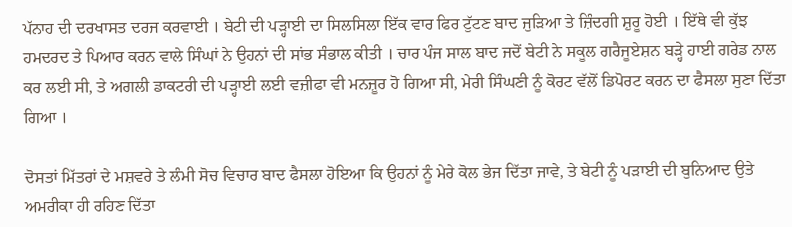ਪੱਨਾਹ ਦੀ ਦਰਖਾਸਤ ਦਰਜ ਕਰਵਾਈ । ਬੇਟੀ ਦੀ ਪੜ੍ਹਾਈ ਦਾ ਸਿਲਸਿਲਾ ਇੱਕ ਵਾਰ ਫਿਰ ਟੁੱਟਣ ਬਾਦ ਜੁੜਿਆ ਤੇ ਜ਼ਿੰਦਗੀ ਸ਼ੁਰੂ ਹੋਈ । ਇੱਥੇ ਵੀ ਕੁੱਝ ਹਮਦਰਦ ਤੇ ਪਿਆਰ ਕਰਨ ਵਾਲੇ ਸਿੰਘਾਂ ਨੇ ਉਹਨਾਂ ਦੀ ਸਾਂਭ ਸੰਭਾਲ ਕੀਤੀ । ਚਾਰ ਪੰਜ ਸਾਲ ਬਾਦ ਜਦੋਂ ਬੇਟੀ ਨੇ ਸਕੂਲ ਗਰੈਜੂਏਸ਼ਨ ਬੜ੍ਹੇ ਹਾਈ ਗਰੇਡ ਨਾਲ ਕਰ ਲਈ ਸੀ, ਤੇ ਅਗਲੀ ਡਾਕਟਰੀ ਦੀ ਪੜ੍ਹਾਈ ਲਈ ਵਜ਼ੀਫਾ ਵੀ ਮਨਜ਼ੂਰ ਹੋ ਗਿਆ ਸੀ, ਮੇਰੀ ਸਿੰਘਣੀ ਨੂੰ ਕੋਰਟ ਵੱਲੋਂ ਡਿਪੋਰਟ ਕਰਨ ਦਾ ਫੈਸਲਾ ਸੁਣਾ ਦਿੱਤਾ ਗਿਆ ।

ਦੋਸਤਾਂ ਮਿੱਤਰਾਂ ਦੇ ਮਸ਼ਵਰੇ ਤੇ ਲੰਮੀ ਸੋਚ ਵਿਚਾਰ ਬਾਦ ਫੈਸਲਾ ਹੋਇਆ ਕਿ ਉਹਨਾਂ ਨੂੰ ਮੇਰੇ ਕੋਲ ਭੇਜ ਦਿੱਤਾ ਜਾਵੇ, ਤੇ ਬੇਟੀ ਨੂੰ ਪੜਾਈ ਦੀ ਬੁਨਿਆਦ ਉਤੇ ਅਮਰੀਕਾ ਹੀ ਰਹਿਣ ਦਿੱਤਾ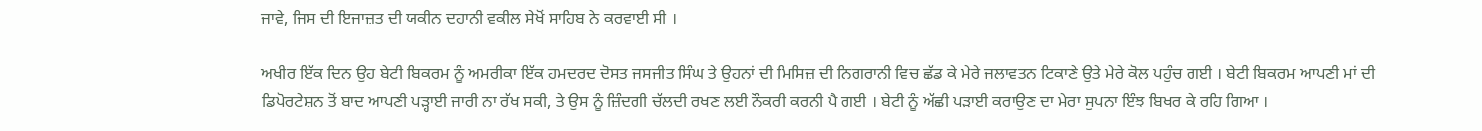ਜਾਵੇ, ਜਿਸ ਦੀ ਇਜਾਜ਼ਤ ਦੀ ਯਕੀਨ ਦਹਾਨੀ ਵਕੀਲ ਸੇਖੋਂ ਸਾਹਿਬ ਨੇ ਕਰਵਾਈ ਸੀ ।

ਅਖੀਰ ਇੱਕ ਦਿਨ ਉਹ ਬੇਟੀ ਬਿਕਰਮ ਨੂੰ ਅਮਰੀਕਾ ਇੱਕ ਹਮਦਰਦ ਦੋਸਤ ਜਸਜੀਤ ਸਿੰਘ ਤੇ ਉਹਨਾਂ ਦੀ ਮਿਸਿਜ਼ ਦੀ ਨਿਗਰਾਨੀ ਵਿਚ ਛੱਡ ਕੇ ਮੇਰੇ ਜਲਾਵਤਨ ਟਿਕਾਣੇ ਉਤੇ ਮੇਰੇ ਕੋਲ ਪਹੁੰਚ ਗਈ । ਬੇਟੀ ਬਿਕਰਮ ਆਪਣੀ ਮਾਂ ਦੀ ਡਿਪੋਰਟੇਸ਼ਨ ਤੋਂ ਬਾਦ ਆਪਣੀ ਪੜ੍ਹਾਈ ਜਾਰੀ ਨਾ ਰੱਖ ਸਕੀ, ਤੇ ਉਸ ਨੂੰ ਜ਼ਿੰਦਗੀ ਚੱਲਦੀ ਰਖਣ ਲਈ ਨੌਕਰੀ ਕਰਨੀ ਪੈ ਗਈ । ਬੇਟੀ ਨੂੰ ਅੱਛੀ ਪੜਾਈ ਕਰਾਉਣ ਦਾ ਮੇਰਾ ਸੁਪਨਾ ਇੰਝ ਬਿਖਰ ਕੇ ਰਹਿ ਗਿਆ ।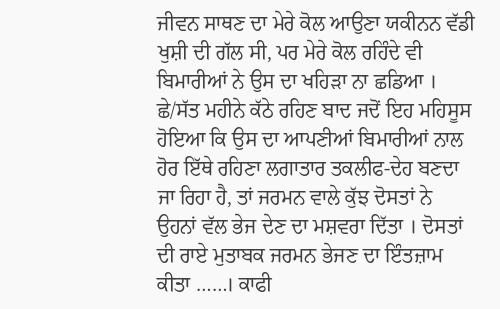ਜੀਵਨ ਸਾਥਣ ਦਾ ਮੇਰੇ ਕੋਲ ਆਉਣਾ ਯਕੀਨਨ ਵੱਡੀ ਖੁਸ਼ੀ ਦੀ ਗੱਲ ਸੀ, ਪਰ ਮੇਰੇ ਕੋਲ ਰਹਿੰਦੇ ਵੀ ਬਿਮਾਰੀਆਂ ਨੇ ਉਸ ਦਾ ਖਹਿੜਾ ਨਾ ਛਡਿਆ । ਛੇ/ਸੱਤ ਮਹੀਨੇ ਕੱਠੇ ਰਹਿਣ ਬਾਦ ਜਦੋਂ ਇਹ ਮਹਿਸੂਸ ਹੋਇਆ ਕਿ ਉਸ ਦਾ ਆਪਣੀਆਂ ਬਿਮਾਰੀਆਂ ਨਾਲ ਹੋਰ ਇੱਥੇ ਰਹਿਣਾ ਲਗਾਤਾਰ ਤਕਲੀਫ-ਦੇਹ ਬਣਦਾ ਜਾ ਰਿਹਾ ਹੈ, ਤਾਂ ਜਰਮਨ ਵਾਲੇ ਕੁੱਝ ਦੋਸਤਾਂ ਨੇ ਉਹਨਾਂ ਵੱਲ ਭੇਜ ਦੇਣ ਦਾ ਮਸ਼ਵਰਾ ਦਿੱਤਾ । ਦੋਸਤਾਂ ਦੀ ਰਾਏ ਮੁਤਾਬਕ ਜਰਮਨ ਭੇਜਣ ਦਾ ਇੰਤਜ਼ਾਮ ਕੀਤਾ ……। ਕਾਫੀ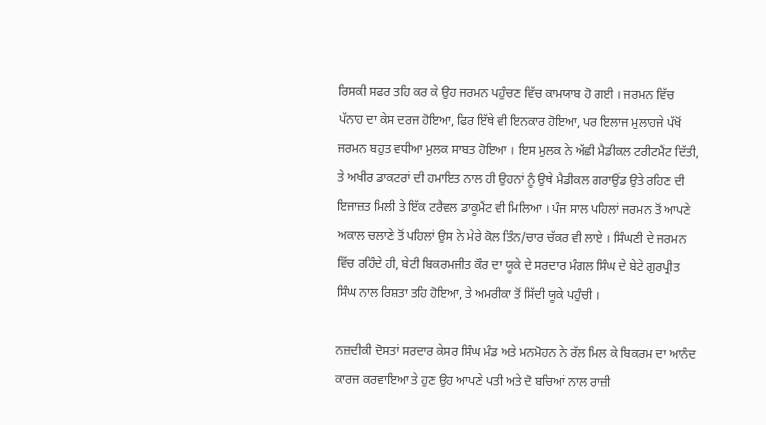ਰਿਸਕੀ ਸਫਰ ਤਹਿ ਕਰ ਕੇ ਉਹ ਜਰਮਨ ਪਹੁੰਚਣ ਵਿੱਚ ਕਾਮਯਾਬ ਹੋ ਗਈ । ਜਰਮਨ ਵਿੱਚ ਪੱਨਾਹ ਦਾ ਕੇਸ ਦਰਜ ਹੋਇਆ, ਫਿਰ ਇੱਥੇ ਵੀ ਇਨਕਾਰ ਹੋਇਆ, ਪਰ ਇਲਾਜ ਮੁਲਾਹਜੇ ਪੱਖੋਂ ਜਰਮਨ ਬਹੁਤ ਵਧੀਆ ਮੁਲਕ ਸਾਬਤ ਹੋਇਆ । ਇਸ ਮੁਲਕ ਨੇ ਅੱਛੀ ਮੈਡੀਕਲ ਟਰੀਟਮੈਂਟ ਦਿੱਤੀ, ਤੇ ਅਖੀਰ ਡਾਕਟਰਾਂ ਦੀ ਹਮਾਇਤ ਨਾਲ ਹੀ ਉਹਨਾਂ ਨੂੰ ਉਥੇ ਮੈਡੀਕਲ ਗਰਾਉਂਡ ਉਤੇ ਰਹਿਣ ਦੀ ਇਜਾਜ਼ਤ ਮਿਲੀ ਤੇ ਇੱਕ ਟਰੈਵਲ ਡਾਕੂਮੈਂਟ ਵੀ ਮਿਲਿਆ । ਪੰਜ ਸਾਲ ਪਹਿਲਾਂ ਜਰਮਨ ਤੋਂ ਆਪਣੇ ਅਕਾਲ ਚਲਾਣੇ ਤੋਂ ਪਹਿਲਾਂ ਉਸ ਨੇ ਮੇਰੇ ਕੋਲ ਤਿੰਨ/ਚਾਰ ਚੱਕਰ ਵੀ ਲਾਏ । ਸਿੰਘਣੀ ਦੇ ਜਰਮਨ ਵਿੱਚ ਰਹਿੰਦੇ ਹੀ, ਬੇਟੀ ਬਿਕਰਮਜੀਤ ਕੌਰ ਦਾ ਯੂਕੇ ਦੇ ਸਰਦਾਰ ਮੰਗਲ ਸਿੰਘ ਦੇ ਬੇਟੇ ਗੁਰਪ੍ਰੀਤ ਸਿੰਘ ਨਾਲ ਰਿਸ਼ਤਾ ਤਹਿ ਹੋਇਆ, ਤੇ ਅਮਰੀਕਾ ਤੋਂ ਸਿੱਦੀ ਯੂਕੇ ਪਹੁੰਚੀ ।

ਨਜ਼ਦੀਕੀ ਦੋਸਤਾਂ ਸਰਦਾਰ ਕੇਸਰ ਸਿੰਘ ਮੰਡ ਅਤੇ ਮਨਮੋਹਨ ਨੇ ਰੱਲ ਮਿਲ ਕੇ ਬਿਕਰਮ ਦਾ ਆਨੰਦ ਕਾਰਜ ਕਰਵਾਇਆ ਤੇ ਹੁਣ ਉਹ ਆਪਣੇ ਪਤੀ ਅਤੇ ਦੋ ਬਚਿਆਂ ਨਾਲ ਰਾਜ਼ੀ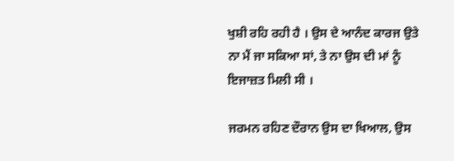ਖੁਸ਼ੀ ਰਹਿ ਰਹੀ ਹੈ । ਉਸ ਦੇ ਆਨੰਦ ਕਾਰਜ ਉਤੇ ਨਾ ਮੈਂ ਜਾ ਸਕਿਆ ਸਾਂ, ਤੇ ਨਾ ਉਸ ਦੀ ਮਾਂ ਨੂੰ ਇਜਾਜ਼ਤ ਮਿਲੀ ਸੀ ।

ਜਰਮਨ ਰਹਿਣ ਦੌਰਾਨ ਉਸ ਦਾ ਖਿਆਲ, ਉਸ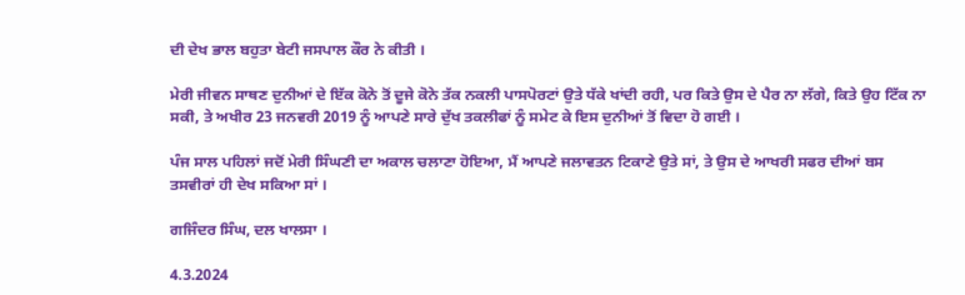ਦੀ ਦੇਖ ਭਾਲ ਬਹੁਤਾ ਬੇਟੀ ਜਸਪਾਲ ਕੌਰ ਨੇ ਕੀਤੀ ।

ਮੇਰੀ ਜੀਵਨ ਸਾਥਣ ਦੁਨੀਆਂ ਦੇ ਇੱਕ ਕੋਨੇ ਤੋਂ ਦੂਜੇ ਕੋਨੇ ਤੱਕ ਨਕਲੀ ਪਾਸਪੋਰਟਾਂ ਉਤੇ ਧੱਕੇ ਖਾਂਦੀ ਰਹੀ, ਪਰ ਕਿਤੇ ਉਸ ਦੇ ਪੈਰ ਨਾ ਲੱਗੇ, ਕਿਤੇ ਉਹ ਟਿੱਕ ਨਾ ਸਕੀ, ਤੇ ਅਖੀਰ 23 ਜਨਵਰੀ 2019 ਨੂੰ ਆਪਣੇ ਸਾਰੇ ਦੁੱਖ ਤਕਲੀਫਾਂ ਨੂੰ ਸਮੇਟ ਕੇ ਇਸ ਦੁਨੀਆਂ ਤੋਂ ਵਿਦਾ ਹੋ ਗਈ ।

ਪੰਜ ਸਾਲ ਪਹਿਲਾਂ ਜਦੋਂ ਮੇਰੀ ਸਿੰਘਣੀ ਦਾ ਅਕਾਲ ਚਲਾਣਾ ਹੋਇਆ, ਮੈਂ ਆਪਣੇ ਜਲਾਵਤਨ ਟਿਕਾਣੇ ਉਤੇ ਸਾਂ, ਤੇ ਉਸ ਦੇ ਆਖਰੀ ਸਫਰ ਦੀਆਂ ਬਸ ਤਸਵੀਰਾਂ ਹੀ ਦੇਖ ਸਕਿਆ ਸਾਂ ।

ਗਜਿੰਦਰ ਸਿੰਘ, ਦਲ ਖਾਲਸਾ ।

4.3.2024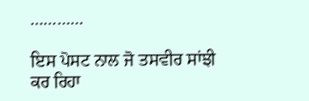…………

ਇਸ ਪੋਸਟ ਨਾਲ ਜੋ ਤਸਵੀਰ ਸਾਂਝੀ ਕਰ ਰਿਹਾ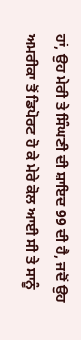ਹਾਂ, ਉਹ ਮੇਰੀ ਤੇ ਸਿੰਘਣੀ ਦੀ ਸ਼ਾਇਦ 99 ਦੀ ਹੈ, ਜਦੋਂ ਉਹ ਅਮਰੀਕਾ ਤੋਂ ਡਿਪੋਰਟ ਹੋ ਕੇ ਮੇਰੇ ਕੋਲ ਆਈ ਸੀ ਤੇ ਸਾਨੂੰ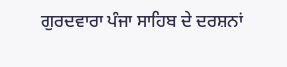ਗੁਰਦਵਾਰਾ ਪੰਜਾ ਸਾਹਿਬ ਦੇ ਦਰਸ਼ਨਾਂ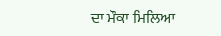ਦਾ ਮੌਕਾ ਮਿਲਿਆ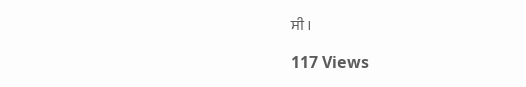ਸੀ ।

117 Views